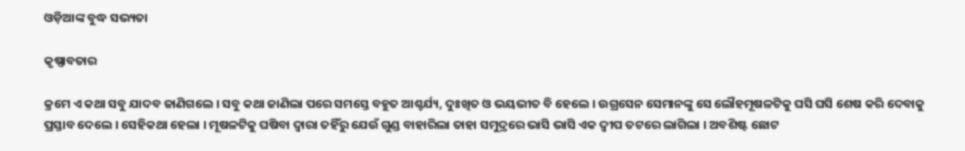ଓଡ଼ିଆଙ୍କ ବୁଦ୍ଧ ସଭ୍ୟତା

କୃଷ୍ଣାବତାର

କ୍ରମେ ଏ କଥା ସବୁ ଯାଦବ ଜାଣିଗଲେ । ସବୁ କଥା ଜାଣିଲା ପରେ ସମସ୍ତେ ବହୁତ ଆଶ୍ଚର୍ଯ୍ୟ, ଦୁଃଖିତ ଓ ଭୟଭୀତ ବି ହେଲେ । ଉଗ୍ରସେନ ସେମାନଙ୍କୁ ସେ ଲୌହମୂଷଳଟିକୁ ଘସି ଘସି ଶେଷ କରି ଦେବାକୁ ପ୍ରସ୍ତାବ ଦେଲେ । ସେହିକଥା ହେଲା । ମୂଷଳଟିକୁ ଘଷିବା ଦ୍ୱାରା ତହିଁରୁ ଯେଉଁ ଗୁଣ୍ଡ ବାହାରିଲା ତାହା ସମୁଦ୍ରରେ ଭାସି ଭାସି ଏକ ଦ୍ୱୀପ ତଟରେ ଲାଗିଲା । ଅବଶିଷ୍ଟ ଛୋଟ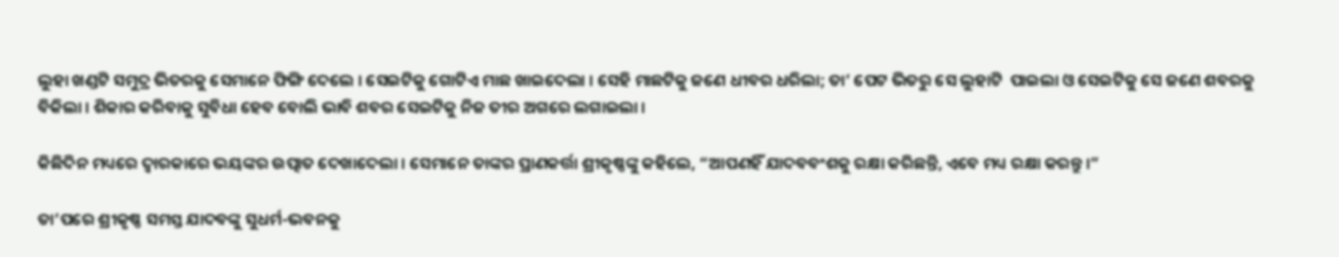ଲୁହା ଖଣ୍ଡଟି ସମୁଦ୍ର ଭିତରକୁ ସେମାନେ ଫିଙ୍ଗି ଦେଲେ । ସେଇଟିକୁ ଗୋଟିଏ ମାଛ ଖାଇଦେଲା । ସେହି ମାଛଟିକୁ ଜଣେ ଧୀବର ଧରିଲା; ତା’ ପେଟ ଭିତରୁ ସେ ଲୁହାଟି  ପାଇଲା ଓ ସେଇଟିକୁ ସେ ଜଣେ ଶବରକୁ ବିକିଲା । ଶିକାର କରିବାକୁ ସୁବିଧା ହେବ ବୋଲି ଭାବି ଶବର ସେଇଟିକୁ ନିଜ ତୀର ଅଗରେ ଲଗାଇଲା ।

କିଛିଦିନ ମଧ୍ୟରେ ଦ୍ୱାରକାରେ ଭୟଙ୍କର ଉତ୍ପାତ ଦେଖାଦେଲା । ସେମାନେ ତାଙ୍କର ପ୍ରାଣକର୍ତ୍ତା ଶ୍ରୀକୃଷ୍ଣଙ୍କୁ କହିଲେ, “ଆପଣହିଁ ଯାଦବବଂଶକୁ ରକ୍ଷା କରିଛନ୍ତି, ଏବେ ମଧ୍ୟ ରକ୍ଷା କରନ୍ତୁ ।”

ତା’ପରେ ଶ୍ରୀକୃଷ୍ଣ ସମସ୍ତ ଯାଦବଙ୍କୁ ସୁଧର୍ମ-ଭବନକୁ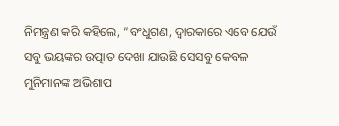ନିମନ୍ତ୍ରଣ କରି କହିଲେ, “ବଂଧୁଗଣ, ଦ୍ୱାରକାରେ ଏବେ ଯେଉଁ ସବୁ ଭୟଙ୍କର ଉତ୍ପାତ ଦେଖା ଯାଉଛି ସେସବୁ କେବଳ ମୁନିମାନଙ୍କ ଅଭିଶାପ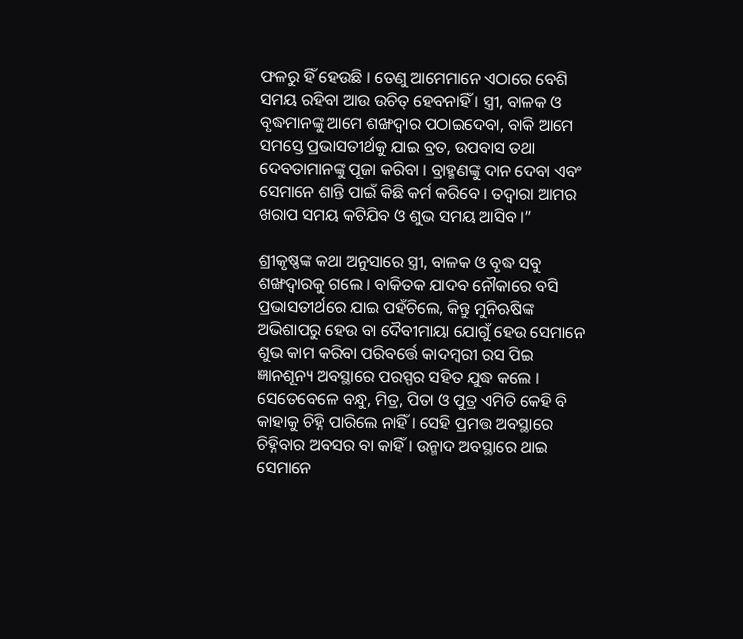ଫଳରୁ ହିଁ ହେଉଛି । ତେଣୁ ଆମେମାନେ ଏଠାରେ ବେଶି ସମୟ ରହିବା ଆଉ ଉଚିତ୍ ହେବନାହିଁ । ସ୍ତ୍ରୀ, ବାଳକ ଓ ବୃଦ୍ଧମାନଙ୍କୁ ଆମେ ଶଙ୍ଖଦ୍ୱାର ପଠାଇଦେବା, ବାକି ଆମେ ସମସ୍ତେ ପ୍ରଭାସତୀର୍ଥକୁ ଯାଇ ବ୍ରତ, ଉପବାସ ତଥା ଦେବତାମାନଙ୍କୁ ପୂଜା କରିବା । ବ୍ରାହ୍ମଣଙ୍କୁ ଦାନ ଦେବା ଏବଂ ସେମାନେ ଶାନ୍ତି ପାଇଁ କିଛି କର୍ମ କରିବେ । ତଦ୍ୱାରା ଆମର ଖରାପ ସମୟ କଟିଯିବ ଓ ଶୁଭ ସମୟ ଆସିବ ।”

ଶ୍ରୀକୃଷ୍ଣଙ୍କ କଥା ଅନୁସାରେ ସ୍ତ୍ରୀ, ବାଳକ ଓ ବୃଦ୍ଧ ସବୁ ଶଙ୍ଖଦ୍ୱାରକୁ ଗଲେ । ବାକିତକ ଯାଦବ ନୌକାରେ ବସି ପ୍ରଭାସତୀର୍ଥରେ ଯାଇ ପହଁଚିଲେ, କିନ୍ତୁ ମୁନିଋଷିଙ୍କ ଅଭିଶାପରୁ ହେଉ ବା ଦୈବୀମାୟା ଯୋଗୁଁ ହେଉ ସେମାନେ ଶୁଭ କାମ କରିବା ପରିବର୍ତ୍ତେ କାଦମ୍ବରୀ ରସ ପିଇ ଜ୍ଞାନଶୂନ୍ୟ ଅବସ୍ଥାରେ ପରସ୍ପର ସହିତ ଯୁଦ୍ଧ କଲେ । ସେତେବେଳେ ବନ୍ଧୁ, ମିତ୍ର, ପିତା ଓ ପୁତ୍ର ଏମିତି କେହି ବି କାହାକୁ ଚିହ୍ନି ପାରିଲେ ନାହିଁ । ସେହି ପ୍ରମତ୍ତ ଅବସ୍ଥାରେ ଚିହ୍ନିବାର ଅବସର ବା କାହିଁ । ଉନ୍ମାଦ ଅବସ୍ଥାରେ ଥାଇ ସେମାନେ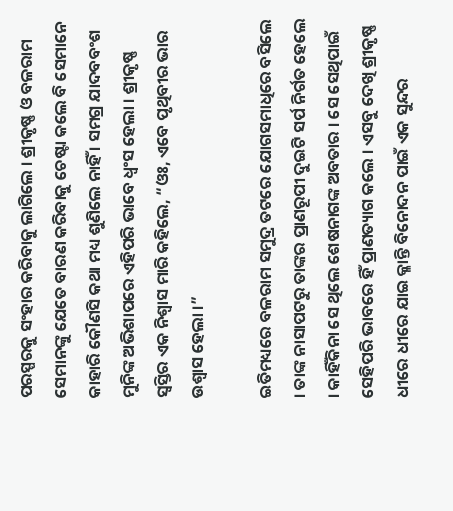ପରସ୍ପରକୁ ସଂହାର କରିବାକୁ ଲାଗିଲେ । ଶ୍ରୀକୃଷ୍ଣ ଓ ବଳରାମ ସେମାନଙ୍କୁ ଯେତେ ବାରଣ କରିବାକୁ ଚେଷ୍ଟା କଲେ ବି ସେମାନେ କାହାରି କୌଣସି କଥା ମଧ୍ୟ ଶୁଣିଲେ ନାହିଁ । ସମଗ୍ର ଯାଦବବଂଶ ମୁନିଙ୍କ ଅଭିଶାପରେ ଏହିପରି ଭାବେ ଧ୍ୱଂସ ହେଲା । ଶ୍ରୀକୃଷ୍ଣ ସ୍ୱସ୍ତିର ଏକ ନିଶ୍ୱାସ ମାରି କହିଲେ, “ଓଃ, ଏବେ ପୃଥିବୀର ଭାର ଉଶ୍ୱାସ ହେଲା ।”

ଇତିମଧ୍ୟରେ ବଳରାମ ସମୁଦ୍ର ତଟରେ ଯୋଗସମାଧିରେ ବସିଲେ । ତାଙ୍କ ନାସାପଟରୁ ତାଙ୍କର ପ୍ରାଣରୂପୀ ଦୁଇଟି ସର୍ପ ନିର୍ଗତ ହେଲେ । କାହିଁକିନା ସେ ଥିଲେ ଶେଷନାଗଙ୍କ ଅବତାର । ସେ ସେଥିପାଇଁ ସେହିପରି ଭାବରେ ହିଁ ପ୍ରାଣତ୍ୟାଗ କଲେ । ଏସବୁ ଦେଖି ଶ୍ରୀକୃଷ୍ଣ ଧୀରେ ଧୀରେ ଯାଇ କ୍ଳାନ୍ତି ବିନୋଦନ ପାଇଁ ଏକ ସୁନ୍ଦର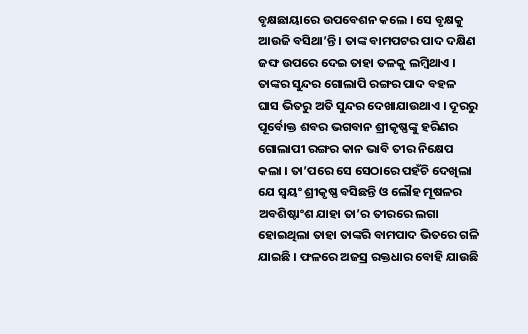ବୃକ୍ଷଛାୟାରେ ଉପବେଶନ କଲେ । ସେ ବୃକ୍ଷକୁ ଆଉଜି ବସିଥା’ନ୍ତି । ତାଙ୍କ ବାମପଟର ପାଦ ଦକ୍ଷିଣ ଜଙ୍ଘ ଉପରେ ଦେଇ ତାହା ତଳକୁ ଲମ୍ବିଥାଏ । ତାଙ୍କର ସୁନ୍ଦର ଗୋଲାପି ରଙ୍ଗର ପାଦ ବହଳ ଘାସ ଭିତରୁ ଅତି ସୁନ୍ଦର ଦେଖାଯାଉଥାଏ । ଦୂରରୁ ପୂର୍ବୋକ୍ତ ଶବର ଭଗବାନ ଶ୍ରୀକୃଷ୍ଣଙ୍କୁ ହରିଣର ଗୋଲାପୀ ରଙ୍ଗର କାନ ଭାବି ତୀର ନିକ୍ଷେପ କଲା । ତା’ପରେ ସେ ସେଠାରେ ପହଁଚି ଦେଖିଲା ଯେ ସ୍ୱୟଂ ଶ୍ରୀକୃଷ୍ଣ ବସିଛନ୍ତି ଓ ଲୌହ ମୂଷଳର ଅବଶିଷ୍ଟାଂଶ ଯାହା ତା’ର ତୀରରେ ଲଗା ହୋଇଥିଲା ତାହା ତାଙ୍କରି ବାମପାଦ ଭିତରେ ଗଳି ଯାଇଛି । ଫଳରେ ଅଜସ୍ର ରକ୍ତଧାର ବୋହି ଯାଉଛି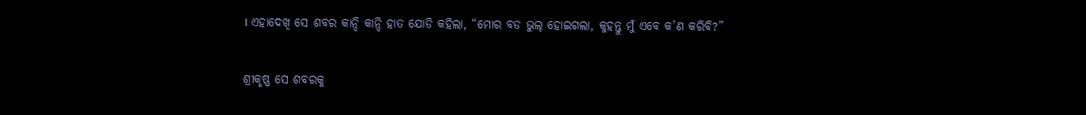। ଏହାଦେଖି ସେ ଶବର କାନ୍ଦି କାନ୍ଦି ହାତ ଯୋଡି କହିଲା, “ମୋର ବଡ ଭୁଲ୍ ହୋଇଗଲା, କୁହନ୍ତୁ ମୁଁ ଏବେ କ’ଣ କରିବି?”

ଶ୍ରୀକୃଷ୍ଣ ସେ ଶବରକୁ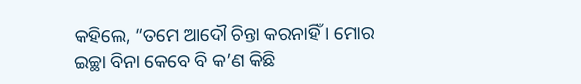କହିଲେ, “ତମେ ଆଦୌ ଚିନ୍ତା କରନାହିଁ । ମୋର ଇଚ୍ଛା ବିନା କେବେ ବି କ’ଣ କିଛି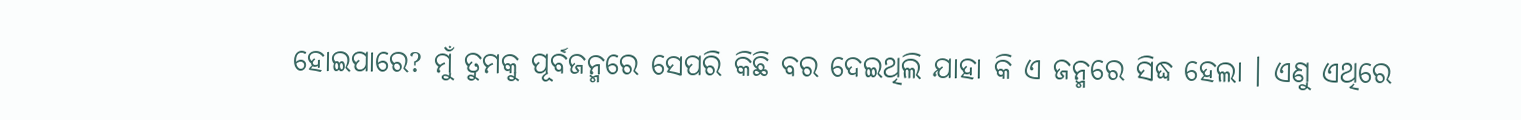ହୋଇପାରେ? ମୁଁ ତୁମକୁ ପୂର୍ବଜନ୍ମରେ ସେପରି କିଛି ବର ଦେଇଥିଲି ଯାହା କି ଏ ଜନ୍ମରେ ସିଦ୍ଧ ହେଲା । ଏଣୁ ଏଥିରେ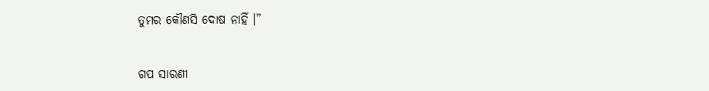ତୁମର କୌଣସି ଦୋଷ ନାହିଁ ।”


ଗପ ସାରଣୀ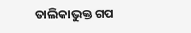ତାଲିକାଭୁକ୍ତ ଗପ